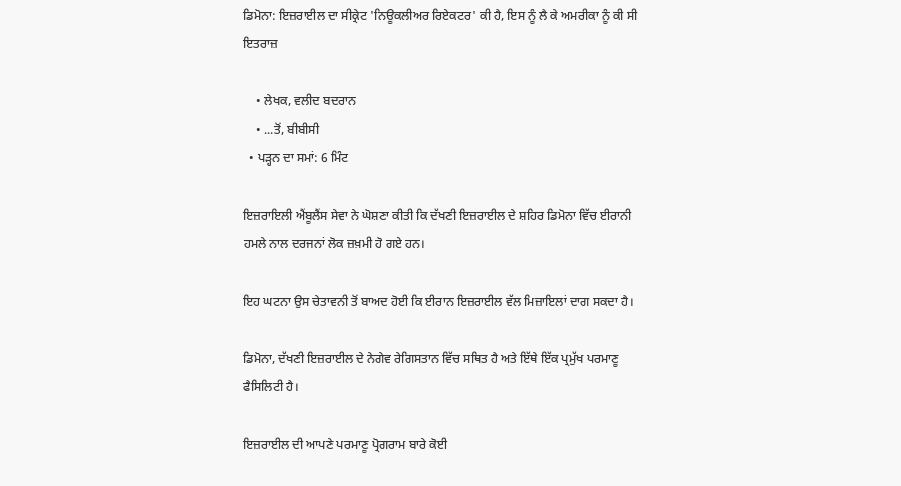ਡਿਮੋਨਾ: ਇਜ਼ਰਾਈਲ ਦਾ ਸੀਕ੍ਰੇਟ 'ਨਿਊਕਲੀਅਰ ਰਿਏਕਟਰ' ਕੀ ਹੈ, ਇਸ ਨੂੰ ਲੈ ਕੇ ਅਮਰੀਕਾ ਨੂੰ ਕੀ ਸੀ ਇਤਰਾਜ਼

    • ਲੇਖਕ, ਵਲੀਦ ਬਦਰਾਨ
    • ...ਤੋਂ, ਬੀਬੀਸੀ
  • ਪੜ੍ਹਨ ਦਾ ਸਮਾਂ: 6 ਮਿੰਟ

ਇਜ਼ਰਾਇਲੀ ਐਂਬੂਲੈਂਸ ਸੇਵਾ ਨੇ ਘੋਸ਼ਣਾ ਕੀਤੀ ਕਿ ਦੱਖਣੀ ਇਜ਼ਰਾਈਲ ਦੇ ਸ਼ਹਿਰ ਡਿਮੋਨਾ ਵਿੱਚ ਈਰਾਨੀ ਹਮਲੇ ਨਾਲ ਦਰਜਨਾਂ ਲੋਕ ਜ਼ਖ਼ਮੀ ਹੋ ਗਏ ਹਨ।

ਇਹ ਘਟਨਾ ਉਸ ਚੇਤਾਵਨੀ ਤੋਂ ਬਾਅਦ ਹੋਈ ਕਿ ਈਰਾਨ ਇਜ਼ਰਾਈਲ ਵੱਲ ਮਿਜ਼ਾਇਲਾਂ ਦਾਗ ਸਕਦਾ ਹੈ।

ਡਿਮੋਨਾ, ਦੱਖਣੀ ਇਜ਼ਰਾਈਲ ਦੇ ਨੇਗੇਵ ਰੇਗਿਸਤਾਨ ਵਿੱਚ ਸਥਿਤ ਹੈ ਅਤੇ ਇੱਥੇ ਇੱਕ ਪ੍ਰਮੁੱਖ ਪਰਮਾਣੂ ਫੈਸਿਲਿਟੀ ਹੈ।

ਇਜ਼ਰਾਈਲ ਦੀ ਆਪਣੇ ਪਰਮਾਣੂ ਪ੍ਰੋਗਰਾਮ ਬਾਰੇ ਕੋਈ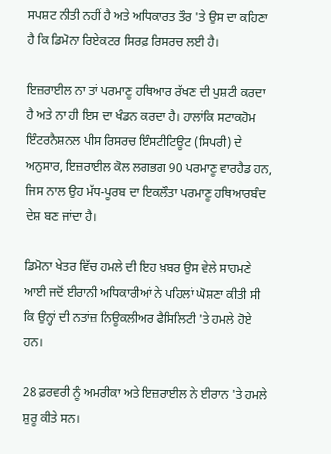ਸਪਸ਼ਟ ਨੀਤੀ ਨਹੀਂ ਹੈ ਅਤੇ ਅਧਿਕਾਰਤ ਤੌਰ 'ਤੇ ਉਸ ਦਾ ਕਹਿਣਾ ਹੈ ਕਿ ਡਿਮੋਨਾ ਰਿਏਕਟਰ ਸਿਰਫ਼ ਰਿਸਰਚ ਲਈ ਹੈ।

ਇਜ਼ਰਾਈਲ ਨਾ ਤਾਂ ਪਰਮਾਣੂ ਹਥਿਆਰ ਰੱਖਣ ਦੀ ਪੁਸ਼ਟੀ ਕਰਦਾ ਹੈ ਅਤੇ ਨਾ ਹੀ ਇਸ ਦਾ ਖੰਡਨ ਕਰਦਾ ਹੈ। ਹਾਲਾਂਕਿ ਸਟਾਕਹੋਮ ਇੰਟਰਨੈਸ਼ਨਲ ਪੀਸ ਰਿਸਰਚ ਇੰਸਟੀਟਿਊਟ (ਸਿਪਰੀ) ਦੇ ਅਨੁਸਾਰ, ਇਜ਼ਰਾਈਲ ਕੋਲ ਲਗਭਗ 90 ਪਰਮਾਣੂ ਵਾਰਹੈਡ ਹਨ, ਜਿਸ ਨਾਲ ਉਹ ਮੱਧ-ਪੂਰਬ ਦਾ ਇਕਲੌਤਾ ਪਰਮਾਣੂ ਹਥਿਆਰਬੰਦ ਦੇਸ਼ ਬਣ ਜਾਂਦਾ ਹੈ।

ਡਿਮੋਨਾ ਖੇਤਰ ਵਿੱਚ ਹਮਲੇ ਦੀ ਇਹ ਖ਼ਬਰ ਉਸ ਵੇਲੇ ਸਾਹਮਣੇ ਆਈ ਜਦੋਂ ਈਰਾਨੀ ਅਧਿਕਾਰੀਆਂ ਨੇ ਪਹਿਲਾਂ ਘੋਸ਼ਣਾ ਕੀਤੀ ਸੀ ਕਿ ਉਨ੍ਹਾਂ ਦੀ ਨਤਾਂਜ਼ ਨਿਊਕਲੀਅਰ ਫੈਸਿਲਿਟੀ 'ਤੇ ਹਮਲੇ ਹੋਏ ਹਨ।

28 ਫ਼ਰਵਰੀ ਨੂੰ ਅਮਰੀਕਾ ਅਤੇ ਇਜ਼ਰਾਈਲ ਨੇ ਈਰਾਨ 'ਤੇ ਹਮਲੇ ਸ਼ੁਰੂ ਕੀਤੇ ਸਨ।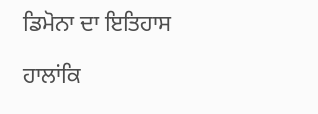ਡਿਮੋਨਾ ਦਾ ਇਤਿਹਾਸ

ਹਾਲਾਂਕਿ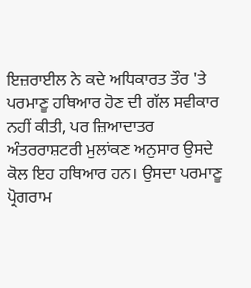ਇਜ਼ਰਾਈਲ ਨੇ ਕਦੇ ਅਧਿਕਾਰਤ ਤੌਰ 'ਤੇ ਪਰਮਾਣੂ ਹਥਿਆਰ ਹੋਣ ਦੀ ਗੱਲ ਸਵੀਕਾਰ ਨਹੀਂ ਕੀਤੀ, ਪਰ ਜ਼ਿਆਦਾਤਰ ਅੰਤਰਰਾਸ਼ਟਰੀ ਮੁਲਾਂਕਣ ਅਨੁਸਾਰ ਉਸਦੇ ਕੋਲ ਇਹ ਹਥਿਆਰ ਹਨ। ਉਸਦਾ ਪਰਮਾਣੂ ਪ੍ਰੋਗਰਾਮ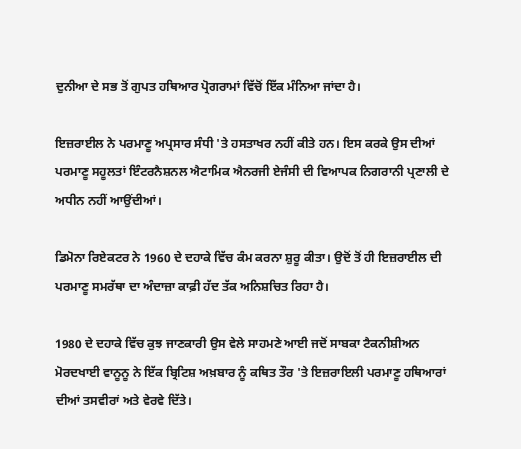ਦੁਨੀਆ ਦੇ ਸਭ ਤੋਂ ਗੁਪਤ ਹਥਿਆਰ ਪ੍ਰੋਗਰਾਮਾਂ ਵਿੱਚੋਂ ਇੱਕ ਮੰਨਿਆ ਜਾਂਦਾ ਹੈ।

ਇਜ਼ਰਾਈਲ ਨੇ ਪਰਮਾਣੂ ਅਪ੍ਰਸਾਰ ਸੰਧੀ 'ਤੇ ਹਸਤਾਖਰ ਨਹੀਂ ਕੀਤੇ ਹਨ। ਇਸ ਕਰਕੇ ਉਸ ਦੀਆਂ ਪਰਮਾਣੂ ਸਹੂਲਤਾਂ ਇੰਟਰਨੈਸ਼ਨਲ ਐਟਾਮਿਕ ਐਨਰਜੀ ਏਜੰਸੀ ਦੀ ਵਿਆਪਕ ਨਿਗਰਾਨੀ ਪ੍ਰਣਾਲੀ ਦੇ ਅਧੀਨ ਨਹੀਂ ਆਉਂਦੀਆਂ।

ਡਿਮੋਨਾ ਰਿਏਕਟਰ ਨੇ 1960 ਦੇ ਦਹਾਕੇ ਵਿੱਚ ਕੰਮ ਕਰਨਾ ਸ਼ੁਰੂ ਕੀਤਾ। ਉਦੋਂ ਤੋਂ ਹੀ ਇਜ਼ਰਾਈਲ ਦੀ ਪਰਮਾਣੂ ਸਮਰੱਥਾ ਦਾ ਅੰਦਾਜ਼ਾ ਕਾਫ਼ੀ ਹੱਦ ਤੱਕ ਅਨਿਸ਼ਚਿਤ ਰਿਹਾ ਹੈ।

1980 ਦੇ ਦਹਾਕੇ ਵਿੱਚ ਕੁਝ ਜਾਣਕਾਰੀ ਉਸ ਵੇਲੇ ਸਾਹਮਣੇ ਆਈ ਜਦੋਂ ਸਾਬਕਾ ਟੈਕਨੀਸ਼ੀਅਨ ਮੋਰਦਖਾਈ ਵਾਨੂਨੂ ਨੇ ਇੱਕ ਬ੍ਰਿਟਿਸ਼ ਅਖ਼ਬਾਰ ਨੂੰ ਕਥਿਤ ਤੌਰ 'ਤੇ ਇਜ਼ਰਾਇਲੀ ਪਰਮਾਣੂ ਹਥਿਆਰਾਂ ਦੀਆਂ ਤਸਵੀਰਾਂ ਅਤੇ ਵੇਰਵੇ ਦਿੱਤੇ।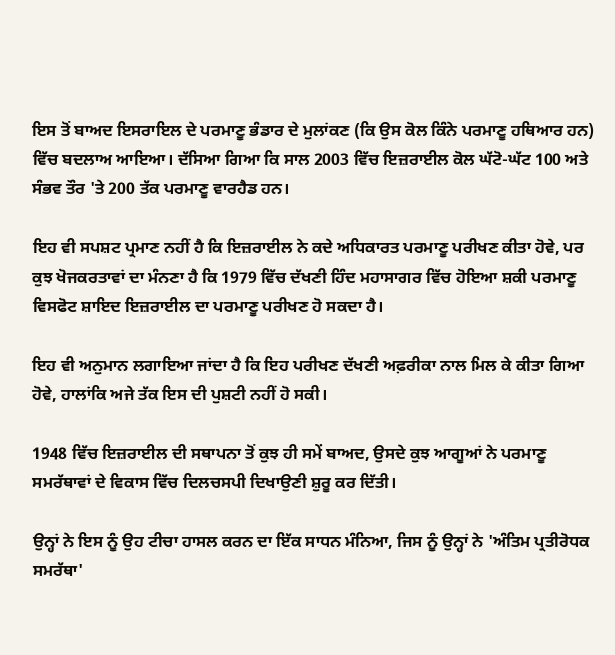ਇਸ ਤੋਂ ਬਾਅਦ ਇਸਰਾਇਲ ਦੇ ਪਰਮਾਣੂ ਭੰਡਾਰ ਦੇ ਮੁਲਾਂਕਣ (ਕਿ ਉਸ ਕੋਲ ਕਿੰਨੇ ਪਰਮਾਣੂ ਹਥਿਆਰ ਹਨ) ਵਿੱਚ ਬਦਲਾਅ ਆਇਆ। ਦੱਸਿਆ ਗਿਆ ਕਿ ਸਾਲ 2003 ਵਿੱਚ ਇਜ਼ਰਾਈਲ ਕੋਲ ਘੱਟੋ-ਘੱਟ 100 ਅਤੇ ਸੰਭਵ ਤੌਰ 'ਤੇ 200 ਤੱਕ ਪਰਮਾਣੂ ਵਾਰਹੈਡ ਹਨ।

ਇਹ ਵੀ ਸਪਸ਼ਟ ਪ੍ਰਮਾਣ ਨਹੀਂ ਹੈ ਕਿ ਇਜ਼ਰਾਈਲ ਨੇ ਕਦੇ ਅਧਿਕਾਰਤ ਪਰਮਾਣੂ ਪਰੀਖਣ ਕੀਤਾ ਹੋਵੇ, ਪਰ ਕੁਝ ਖੋਜਕਰਤਾਵਾਂ ਦਾ ਮੰਨਣਾ ਹੈ ਕਿ 1979 ਵਿੱਚ ਦੱਖਣੀ ਹਿੰਦ ਮਹਾਸਾਗਰ ਵਿੱਚ ਹੋਇਆ ਸ਼ਕੀ ਪਰਮਾਣੂ ਵਿਸਫੋਟ ਸ਼ਾਇਦ ਇਜ਼ਰਾਈਲ ਦਾ ਪਰਮਾਣੂ ਪਰੀਖਣ ਹੋ ਸਕਦਾ ਹੈ।

ਇਹ ਵੀ ਅਨੁਮਾਨ ਲਗਾਇਆ ਜਾਂਦਾ ਹੈ ਕਿ ਇਹ ਪਰੀਖਣ ਦੱਖਣੀ ਅਫ਼ਰੀਕਾ ਨਾਲ ਮਿਲ ਕੇ ਕੀਤਾ ਗਿਆ ਹੋਵੇ, ਹਾਲਾਂਕਿ ਅਜੇ ਤੱਕ ਇਸ ਦੀ ਪੁਸ਼ਟੀ ਨਹੀਂ ਹੋ ਸਕੀ।

1948 ਵਿੱਚ ਇਜ਼ਰਾਈਲ ਦੀ ਸਥਾਪਨਾ ਤੋਂ ਕੁਝ ਹੀ ਸਮੇਂ ਬਾਅਦ, ਉਸਦੇ ਕੁਝ ਆਗੂਆਂ ਨੇ ਪਰਮਾਣੂ ਸਮਰੱਥਾਵਾਂ ਦੇ ਵਿਕਾਸ ਵਿੱਚ ਦਿਲਚਸਪੀ ਦਿਖਾਉਣੀ ਸ਼ੁਰੂ ਕਰ ਦਿੱਤੀ।

ਉਨ੍ਹਾਂ ਨੇ ਇਸ ਨੂੰ ਉਹ ਟੀਚਾ ਹਾਸਲ ਕਰਨ ਦਾ ਇੱਕ ਸਾਧਨ ਮੰਨਿਆ, ਜਿਸ ਨੂੰ ਉਨ੍ਹਾਂ ਨੇ 'ਅੰਤਿਮ ਪ੍ਰਤੀਰੋਧਕ ਸਮਰੱਥਾ'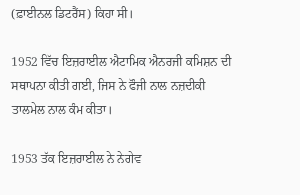(ਫ਼ਾਈਨਲ ਡਿਟਰੈਂਸ) ਕਿਹਾ ਸੀ।

1952 ਵਿੱਚ ਇਜ਼ਰਾਈਲ ਐਟਾਮਿਕ ਐਨਰਜੀ ਕਮਿਸ਼ਨ ਦੀ ਸਥਾਪਨਾ ਕੀਤੀ ਗਈ, ਜਿਸ ਨੇ ਫੌਜੀ ਨਾਲ ਨਜ਼ਦੀਕੀ ਤਾਲਮੇਲ ਨਾਲ ਕੰਮ ਕੀਤਾ।

1953 ਤੱਕ ਇਜ਼ਰਾਈਲ ਨੇ ਨੇਗੇਵ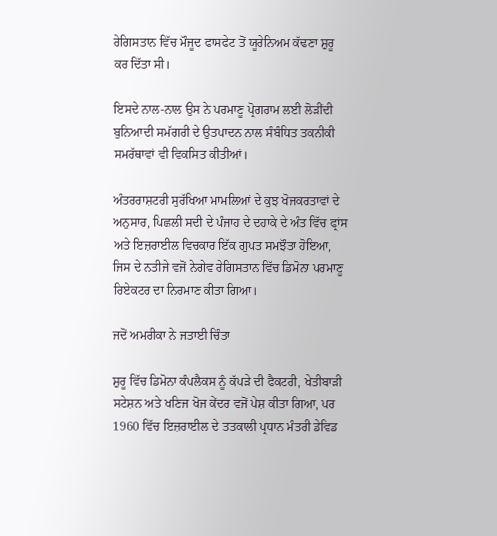ਰੇਗਿਸਤਾਨ ਵਿੱਚ ਮੌਜੂਦ ਫਾਸਫੇਟ ਤੋਂ ਯੂਰੇਨਿਅਮ ਕੱਢਣਾ ਸ਼ੁਰੂ ਕਰ ਦਿੱਤਾ ਸੀ।

ਇਸਦੇ ਨਾਲ-ਨਾਲ ਉਸ ਨੇ ਪਰਮਾਣੂ ਪ੍ਰੋਗਰਾਮ ਲਈ ਲੋੜੀਂਦੀ ਬੁਨਿਆਦੀ ਸਮੱਗਰੀ ਦੇ ਉਤਪਾਦਨ ਨਾਲ ਸੰਬੰਧਿਤ ਤਕਨੀਕੀ ਸਮਰੱਥਾਵਾਂ ਵੀ ਵਿਕਸਿਤ ਕੀਤੀਆਂ।

ਅੰਤਰਰਾਸ਼ਟਰੀ ਸੁਰੱਖਿਆ ਮਾਮਲਿਆਂ ਦੇ ਕੁਝ ਖੋਜਕਰਤਾਵਾਂ ਦੇ ਅਨੁਸਾਰ, ਪਿਛਲੀ ਸਦੀ ਦੇ ਪੰਜਾਹ ਦੇ ਦਹਾਕੇ ਦੇ ਅੰਤ ਵਿੱਚ ਫ੍ਰਾਂਸ ਅਤੇ ਇਜ਼ਰਾਈਲ ਵਿਚਕਾਰ ਇੱਕ ਗੁਪਤ ਸਮਝੌਤਾ ਹੋਇਆ, ਜਿਸ ਦੇ ਨਤੀਜੇ ਵਜੋਂ ਨੇਗੇਵ ਰੇਗਿਸਤਾਨ ਵਿੱਚ ਡਿਮੋਨਾ ਪਰਮਾਣੂ ਰਿਏਕਟਰ ਦਾ ਨਿਰਮਾਣ ਕੀਤਾ ਗਿਆ।

ਜਦੋਂ ਅਮਰੀਕਾ ਨੇ ਜਤਾਈ ਚਿੰਤਾ

ਸ਼ੁਰੂ ਵਿੱਚ ਡਿਮੋਨਾ ਕੰਪਲੈਕਸ ਨੂੰ ਕੱਪੜੇ ਦੀ ਫੈਕਟਰੀ, ਖੇਤੀਬਾੜੀ ਸਟੇਸ਼ਨ ਅਤੇ ਖਣਿਜ ਖੋਜ ਕੇਂਦਰ ਵਜੋਂ ਪੇਸ਼ ਕੀਤਾ ਗਿਆ, ਪਰ 1960 ਵਿੱਚ ਇਜ਼ਰਾਈਲ ਦੇ ਤਤਕਾਲੀ ਪ੍ਰਧਾਨ ਮੰਤਰੀ ਡੇਵਿਡ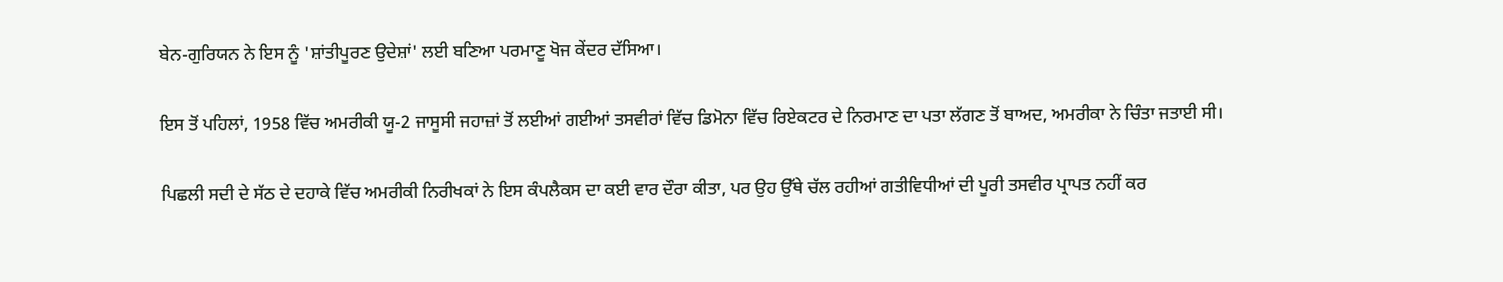ਬੇਨ-ਗੁਰਿਯਨ ਨੇ ਇਸ ਨੂੰ 'ਸ਼ਾਂਤੀਪੂਰਣ ਉਦੇਸ਼ਾਂ' ਲਈ ਬਣਿਆ ਪਰਮਾਣੂ ਖੋਜ ਕੇਂਦਰ ਦੱਸਿਆ।

ਇਸ ਤੋਂ ਪਹਿਲਾਂ, 1958 ਵਿੱਚ ਅਮਰੀਕੀ ਯੂ-2 ਜਾਸੂਸੀ ਜਹਾਜ਼ਾਂ ਤੋਂ ਲਈਆਂ ਗਈਆਂ ਤਸਵੀਰਾਂ ਵਿੱਚ ਡਿਮੋਨਾ ਵਿੱਚ ਰਿਏਕਟਰ ਦੇ ਨਿਰਮਾਣ ਦਾ ਪਤਾ ਲੱਗਣ ਤੋਂ ਬਾਅਦ, ਅਮਰੀਕਾ ਨੇ ਚਿੰਤਾ ਜਤਾਈ ਸੀ।

ਪਿਛਲੀ ਸਦੀ ਦੇ ਸੱਠ ਦੇ ਦਹਾਕੇ ਵਿੱਚ ਅਮਰੀਕੀ ਨਿਰੀਖਕਾਂ ਨੇ ਇਸ ਕੰਪਲੈਕਸ ਦਾ ਕਈ ਵਾਰ ਦੌਰਾ ਕੀਤਾ, ਪਰ ਉਹ ਉੱਥੇ ਚੱਲ ਰਹੀਆਂ ਗਤੀਵਿਧੀਆਂ ਦੀ ਪੂਰੀ ਤਸਵੀਰ ਪ੍ਰਾਪਤ ਨਹੀਂ ਕਰ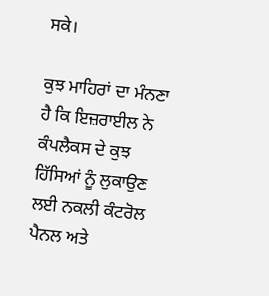ਸਕੇ।

ਕੁਝ ਮਾਹਿਰਾਂ ਦਾ ਮੰਨਣਾ ਹੈ ਕਿ ਇਜ਼ਰਾਈਲ ਨੇ ਕੰਪਲੈਕਸ ਦੇ ਕੁਝ ਹਿੱਸਿਆਂ ਨੂੰ ਲੁਕਾਉਣ ਲਈ ਨਕਲੀ ਕੰਟਰੋਲ ਪੈਨਲ ਅਤੇ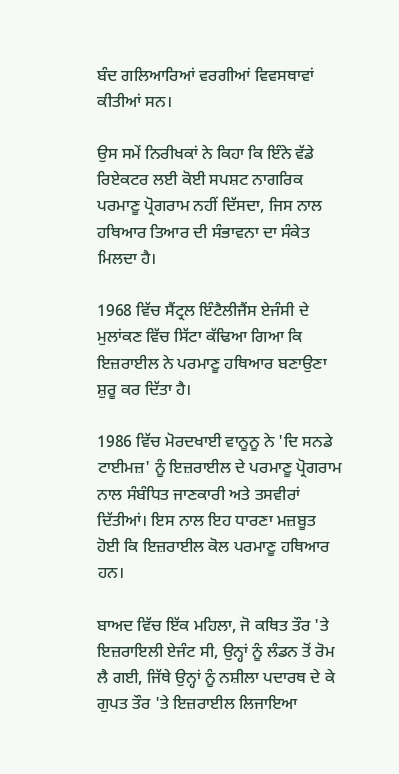ਬੰਦ ਗਲਿਆਰਿਆਂ ਵਰਗੀਆਂ ਵਿਵਸਥਾਵਾਂ ਕੀਤੀਆਂ ਸਨ।

ਉਸ ਸਮੇਂ ਨਿਰੀਖਕਾਂ ਨੇ ਕਿਹਾ ਕਿ ਇੰਨੇ ਵੱਡੇ ਰਿਏਕਟਰ ਲਈ ਕੋਈ ਸਪਸ਼ਟ ਨਾਗਰਿਕ ਪਰਮਾਣੂ ਪ੍ਰੋਗਰਾਮ ਨਹੀਂ ਦਿੱਸਦਾ, ਜਿਸ ਨਾਲ ਹਥਿਆਰ ਤਿਆਰ ਦੀ ਸੰਭਾਵਨਾ ਦਾ ਸੰਕੇਤ ਮਿਲਦਾ ਹੈ।

1968 ਵਿੱਚ ਸੈਂਟ੍ਰਲ ਇੰਟੈਲੀਜੈਂਸ ਏਜੰਸੀ ਦੇ ਮੁਲਾਂਕਣ ਵਿੱਚ ਸਿੱਟਾ ਕੱਢਿਆ ਗਿਆ ਕਿ ਇਜ਼ਰਾਈਲ ਨੇ ਪਰਮਾਣੂ ਹਥਿਆਰ ਬਣਾਉਣਾ ਸ਼ੁਰੂ ਕਰ ਦਿੱਤਾ ਹੈ।

1986 ਵਿੱਚ ਮੋਰਦਖਾਈ ਵਾਨੂਨੂ ਨੇ 'ਦਿ ਸਨਡੇ ਟਾਈਮਜ਼' ਨੂੰ ਇਜ਼ਰਾਈਲ ਦੇ ਪਰਮਾਣੂ ਪ੍ਰੋਗਰਾਮ ਨਾਲ ਸੰਬੰਧਿਤ ਜਾਣਕਾਰੀ ਅਤੇ ਤਸਵੀਰਾਂ ਦਿੱਤੀਆਂ। ਇਸ ਨਾਲ ਇਹ ਧਾਰਣਾ ਮਜ਼ਬੂਤ ਹੋਈ ਕਿ ਇਜ਼ਰਾਈਲ ਕੋਲ ਪਰਮਾਣੂ ਹਥਿਆਰ ਹਨ।

ਬਾਅਦ ਵਿੱਚ ਇੱਕ ਮਹਿਲਾ, ਜੋ ਕਥਿਤ ਤੌਰ 'ਤੇ ਇਜ਼ਰਾਇਲੀ ਏਜੰਟ ਸੀ, ਉਨ੍ਹਾਂ ਨੂੰ ਲੰਡਨ ਤੋਂ ਰੋਮ ਲੈ ਗਈ, ਜਿੱਥੇ ਉਨ੍ਹਾਂ ਨੂੰ ਨਸ਼ੀਲਾ ਪਦਾਰਥ ਦੇ ਕੇ ਗੁਪਤ ਤੌਰ 'ਤੇ ਇਜ਼ਰਾਈਲ ਲਿਜਾਇਆ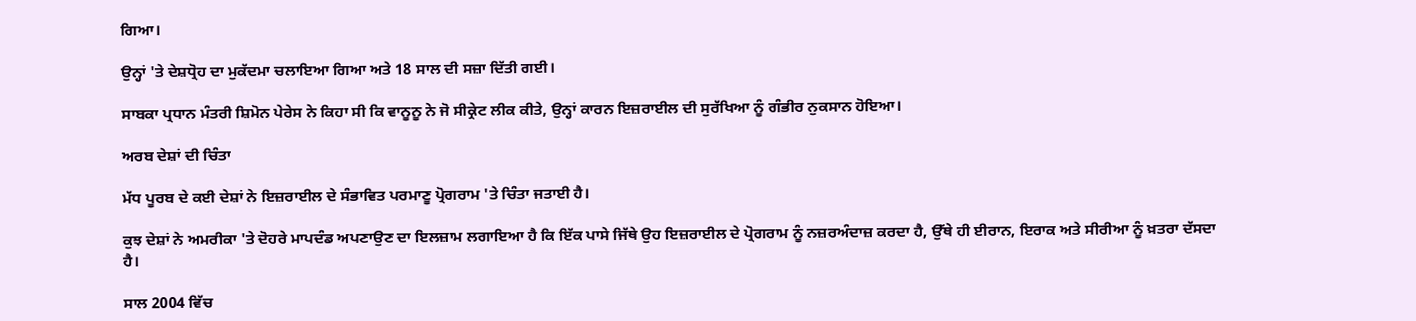ਗਿਆ।

ਉਨ੍ਹਾਂ 'ਤੇ ਦੇਸ਼ਧ੍ਰੋਹ ਦਾ ਮੁਕੱਦਮਾ ਚਲਾਇਆ ਗਿਆ ਅਤੇ 18 ਸਾਲ ਦੀ ਸਜ਼ਾ ਦਿੱਤੀ ਗਈ।

ਸਾਬਕਾ ਪ੍ਰਧਾਨ ਮੰਤਰੀ ਸ਼ਿਮੋਨ ਪੇਰੇਸ ਨੇ ਕਿਹਾ ਸੀ ਕਿ ਵਾਨੂਨੂ ਨੇ ਜੋ ਸੀਕ੍ਰੇਟ ਲੀਕ ਕੀਤੇ, ਉਨ੍ਹਾਂ ਕਾਰਨ ਇਜ਼ਰਾਈਲ ਦੀ ਸੁਰੱਖਿਆ ਨੂੰ ਗੰਭੀਰ ਨੁਕਸਾਨ ਹੋਇਆ।

ਅਰਬ ਦੇਸ਼ਾਂ ਦੀ ਚਿੰਤਾ

ਮੱਧ ਪੂਰਬ ਦੇ ਕਈ ਦੇਸ਼ਾਂ ਨੇ ਇਜ਼ਰਾਈਲ ਦੇ ਸੰਭਾਵਿਤ ਪਰਮਾਣੂ ਪ੍ਰੋਗਰਾਮ 'ਤੇ ਚਿੰਤਾ ਜਤਾਈ ਹੈ।

ਕੁਝ ਦੇਸ਼ਾਂ ਨੇ ਅਮਰੀਕਾ 'ਤੇ ਦੋਹਰੇ ਮਾਪਦੰਡ ਅਪਣਾਉਣ ਦਾ ਇਲਜ਼ਾਮ ਲਗਾਇਆ ਹੈ ਕਿ ਇੱਕ ਪਾਸੇ ਜਿੱਥੇ ਉਹ ਇਜ਼ਰਾਈਲ ਦੇ ਪ੍ਰੋਗਰਾਮ ਨੂੰ ਨਜ਼ਰਅੰਦਾਜ਼ ਕਰਦਾ ਹੈ, ਉੱਥੇ ਹੀ ਈਰਾਨ, ਇਰਾਕ ਅਤੇ ਸੀਰੀਆ ਨੂੰ ਖ਼ਤਰਾ ਦੱਸਦਾ ਹੈ।

ਸਾਲ 2004 ਵਿੱਚ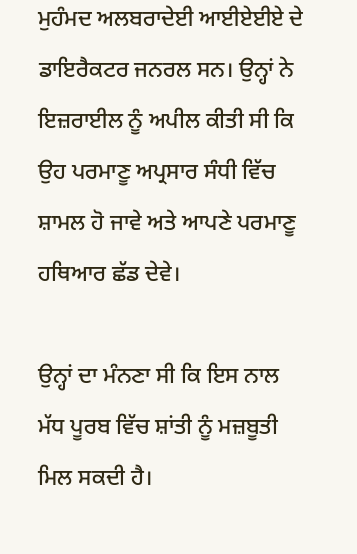ਮੁਹੰਮਦ ਅਲਬਰਾਦੇਈ ਆਈਏਈਏ ਦੇ ਡਾਇਰੈਕਟਰ ਜਨਰਲ ਸਨ। ਉਨ੍ਹਾਂ ਨੇ ਇਜ਼ਰਾਈਲ ਨੂੰ ਅਪੀਲ ਕੀਤੀ ਸੀ ਕਿ ਉਹ ਪਰਮਾਣੂ ਅਪ੍ਰਸਾਰ ਸੰਧੀ ਵਿੱਚ ਸ਼ਾਮਲ ਹੋ ਜਾਵੇ ਅਤੇ ਆਪਣੇ ਪਰਮਾਣੂ ਹਥਿਆਰ ਛੱਡ ਦੇਵੇ।

ਉਨ੍ਹਾਂ ਦਾ ਮੰਨਣਾ ਸੀ ਕਿ ਇਸ ਨਾਲ ਮੱਧ ਪੂਰਬ ਵਿੱਚ ਸ਼ਾਂਤੀ ਨੂੰ ਮਜ਼ਬੂਤੀ ਮਿਲ ਸਕਦੀ ਹੈ।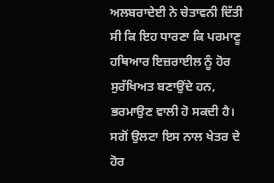ਅਲਬਰਾਦੇਈ ਨੇ ਚੇਤਾਵਨੀ ਦਿੱਤੀ ਸੀ ਕਿ ਇਹ ਧਾਰਣਾ ਕਿ ਪਰਮਾਣੂ ਹਥਿਆਰ ਇਜ਼ਰਾਈਲ ਨੂੰ ਹੋਰ ਸੁਰੱਖਿਅਤ ਬਣਾਉਂਦੇ ਹਨ, ਭਰਮਾਉਣ ਵਾਲੀ ਹੋ ਸਕਦੀ ਹੈ। ਸਗੋਂ ਉਲਟਾ ਇਸ ਨਾਲ ਖੇਤਰ ਦੇ ਹੋਰ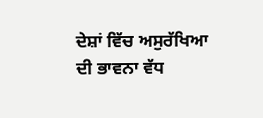ਦੇਸ਼ਾਂ ਵਿੱਚ ਅਸੁਰੱਖਿਆ ਦੀ ਭਾਵਨਾ ਵੱਧ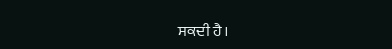ਸਕਦੀ ਹੈ।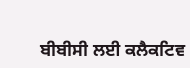ਬੀਬੀਸੀ ਲਈ ਕਲੈਕਟਿਵ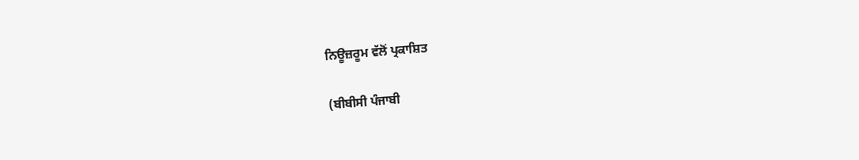ਨਿਊਜ਼ਰੂਮ ਵੱਲੋਂ ਪ੍ਰਕਾਸ਼ਿਤ

(ਬੀਬੀਸੀ ਪੰਜਾਬੀ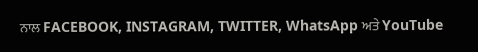ਨਾਲ FACEBOOK, INSTAGRAM, TWITTER, WhatsApp ਅਤੇ YouTube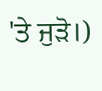'ਤੇ ਜੁੜੋ।)